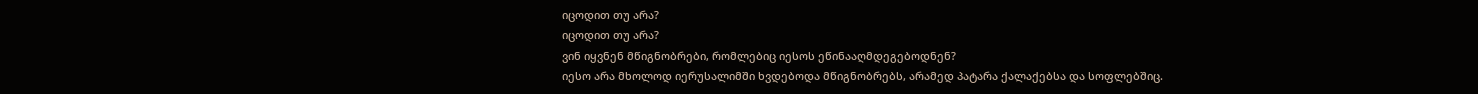იცოდით თუ არა?
იცოდით თუ არა?
ვინ იყვნენ მწიგნობრები, რომლებიც იესოს ეწინააღმდეგებოდნენ?
იესო არა მხოლოდ იერუსალიმში ხვდებოდა მწიგნობრებს, არამედ პატარა ქალაქებსა და სოფლებშიც.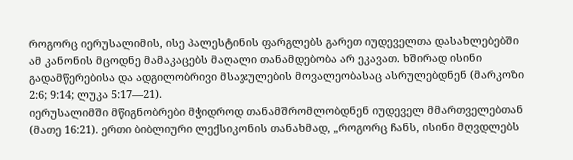როგორც იერუსალიმის, ისე პალესტინის ფარგლებს გარეთ იუდეველთა დასახლებებში ამ კანონის მცოდნე მამაკაცებს მაღალი თანამდებობა არ ეკავათ. ხშირად ისინი გადამწერებისა და ადგილობრივი მსაჯულების მოვალეობასაც ასრულებდნენ (მარკოზი 2:6; 9:14; ლუკა 5:17—21).
იერუსალიმში მწიგნობრები მჭიდროდ თანამშრომლობდნენ იუდეველ მმართველებთან (მათე 16:21). ერთი ბიბლიური ლექსიკონის თანახმად, „როგორც ჩანს, ისინი მღვდლებს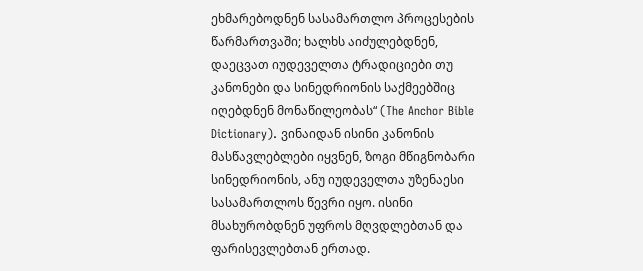ეხმარებოდნენ სასამართლო პროცესების წარმართვაში; ხალხს აიძულებდნენ, დაეცვათ იუდეველთა ტრადიციები თუ კანონები და სინედრიონის საქმეებშიც იღებდნენ მონაწილეობას“ (The Anchor Bible Dictionary). ვინაიდან ისინი კანონის მასწავლებლები იყვნენ, ზოგი მწიგნობარი სინედრიონის, ანუ იუდეველთა უზენაესი სასამართლოს წევრი იყო. ისინი მსახურობდნენ უფროს მღვდლებთან და ფარისევლებთან ერთად.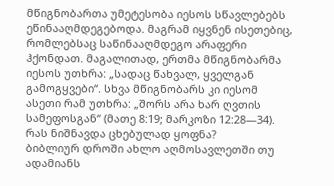მწიგნობართა უმეტესობა იესოს სწავლებებს ეწინააღმდეგებოდა. მაგრამ იყვნენ ისეთებიც, რომლებსაც საწინააღმდეგო არაფერი ჰქონდათ. მაგალითად, ერთმა მწიგნობარმა იესოს უთხრა: „სადაც წახვალ, ყველგან გამოგყვები“. სხვა მწიგნობარს კი იესომ ასეთი რამ უთხრა: „შორს არა ხარ ღვთის სამეფოსგან“ (მათე 8:19; მარკოზი 12:28—34).
რას ნიშნავდა ცხებულად ყოფნა?
ბიბლიურ დროში ახლო აღმოსავლეთში თუ ადამიანს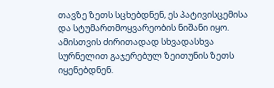თავზე ზეთს სცხებდნენ, ეს პატივისცემისა და სტუმართმოყვარეობის ნიშანი იყო. ამისთვის ძირითადად სხვადასხვა სურნელით გაჯერებულ ზეითუნის ზეთს იყენებდნენ.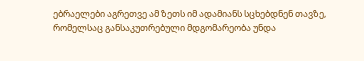ებრაელები აგრეთვე ამ ზეთს იმ ადამიანს სცხებდნენ თავზე, რომელსაც განსაკუთრებული მდგომარეობა უნდა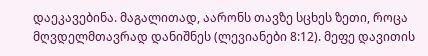დაეკავებინა. მაგალითად, აარონს თავზე სცხეს ზეთი, როცა მღვდელმთავრად დანიშნეს (ლევიანები 8:12). მეფე დავითის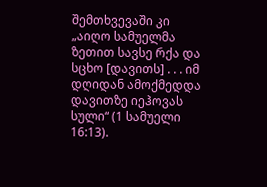შემთხვევაში კი „აიღო სამუელმა ზეთით სავსე რქა და სცხო [დავითს] . . . იმ დღიდან ამოქმედდა დავითზე იეჰოვას სული“ (1 სამუელი 16:13).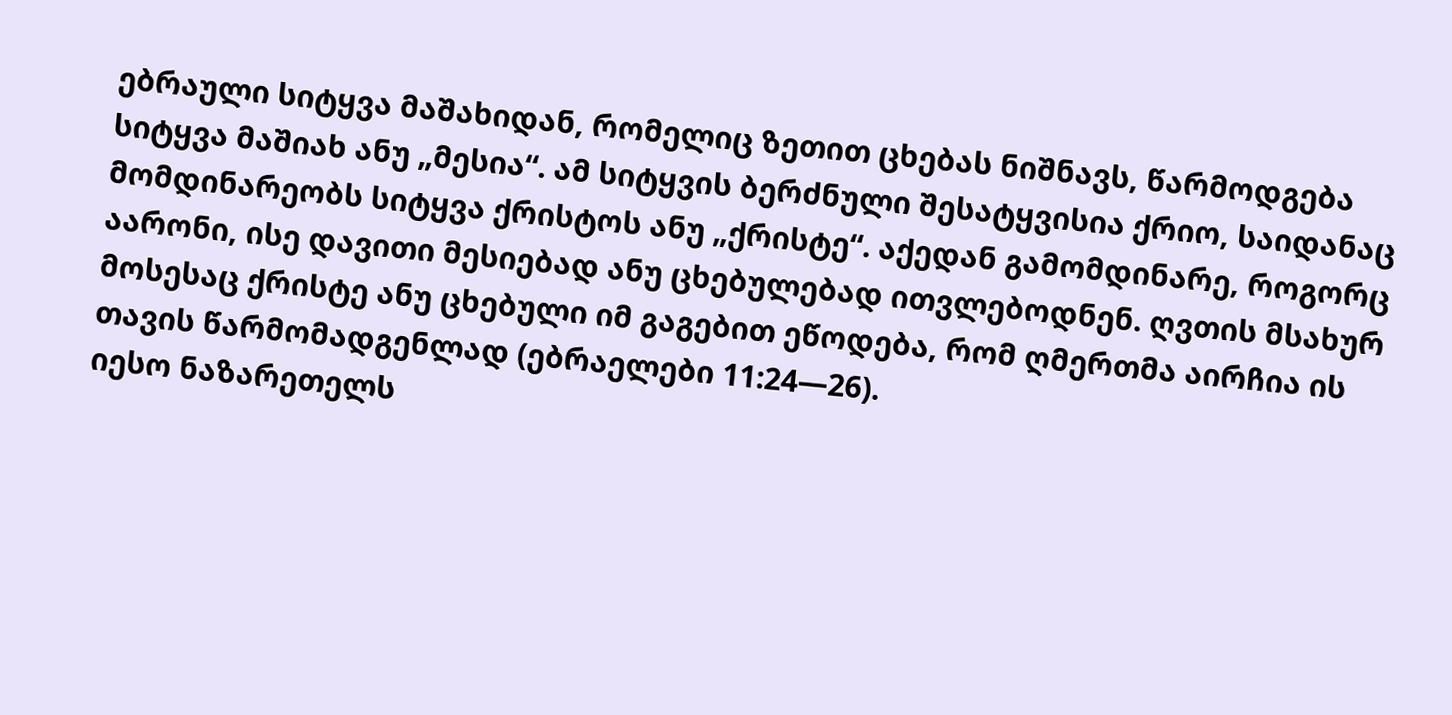ებრაული სიტყვა მაშახიდან, რომელიც ზეთით ცხებას ნიშნავს, წარმოდგება სიტყვა მაშიახ ანუ „მესია“. ამ სიტყვის ბერძნული შესატყვისია ქრიო, საიდანაც მომდინარეობს სიტყვა ქრისტოს ანუ „ქრისტე“. აქედან გამომდინარე, როგორც აარონი, ისე დავითი მესიებად ანუ ცხებულებად ითვლებოდნენ. ღვთის მსახურ მოსესაც ქრისტე ანუ ცხებული იმ გაგებით ეწოდება, რომ ღმერთმა აირჩია ის თავის წარმომადგენლად (ებრაელები 11:24—26).
იესო ნაზარეთელს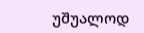უშუალოდ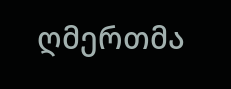ღმერთმა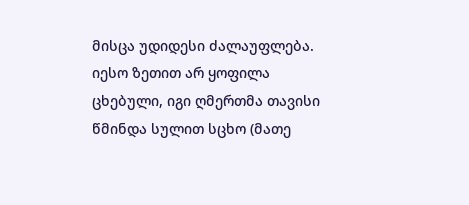მისცა უდიდესი ძალაუფლება. იესო ზეთით არ ყოფილა ცხებული, იგი ღმერთმა თავისი წმინდა სულით სცხო (მათე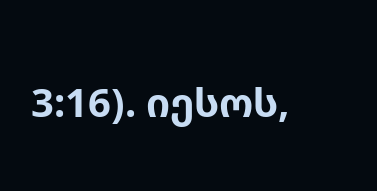3:16). იესოს,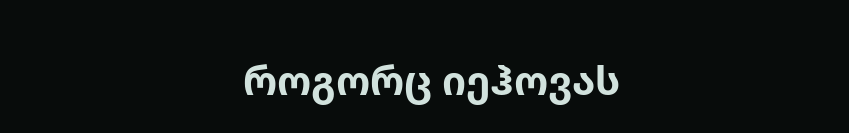როგორც იეჰოვას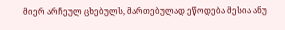მიერ არჩეულ ცხებულს, მართებულად ეწოდება მესია ანუ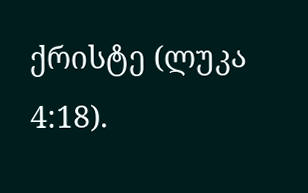ქრისტე (ლუკა 4:18).